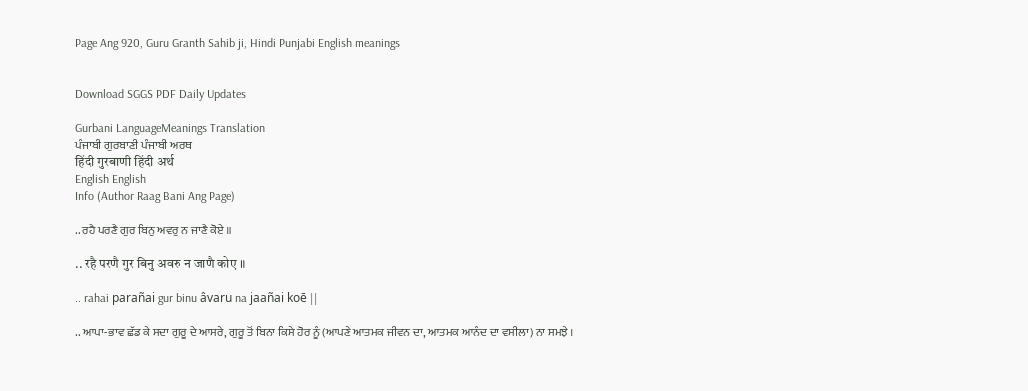Page Ang 920, Guru Granth Sahib ji, Hindi Punjabi English meanings


Download SGGS PDF Daily Updates

Gurbani LanguageMeanings Translation
ਪੰਜਾਬੀ ਗੁਰਬਾਣੀ ਪੰਜਾਬੀ ਅਰਥ
हिंदी गुरबाणी हिंदी अर्थ
English English
Info (Author Raag Bani Ang Page)

.. ਰਹੈ ਪਰਣੈ ਗੁਰ ਬਿਨੁ ਅਵਰੁ ਨ ਜਾਣੈ ਕੋਏ ॥

.. रहै परणै गुर बिनु अवरु न जाणै कोए ॥

.. rahai parañai gur binu âvaru na jaañai koē ||

.. ਆਪਾ-ਭਾਵ ਛੱਡ ਕੇ ਸਦਾ ਗੁਰੂ ਦੇ ਆਸਰੇ, ਗੁਰੂ ਤੋਂ ਬਿਨਾ ਕਿਸੇ ਹੋਰ ਨੂੰ (ਆਪਣੇ ਆਤਮਕ ਜੀਵਨ ਦਾ, ਆਤਮਕ ਆਨੰਦ ਦਾ ਵਸੀਲਾ) ਨਾ ਸਮਝੇ ।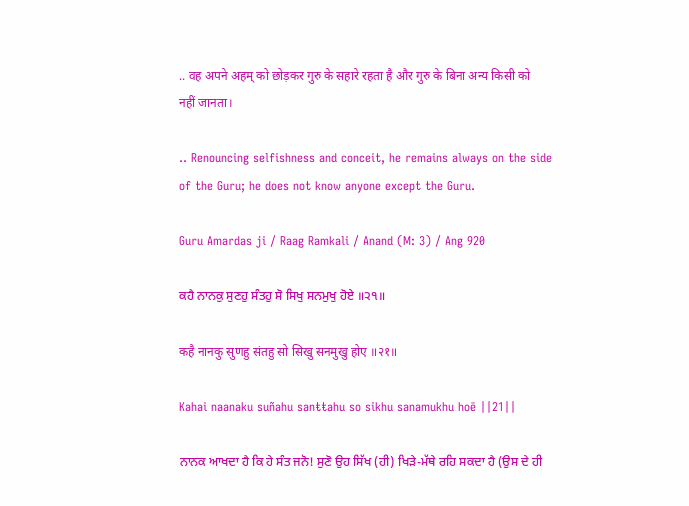.. वह अपने अहम् को छोड़कर गुरु के सहारे रहता है और गुरु के बिना अन्य किसी को नहीं जानता।

.. Renouncing selfishness and conceit, he remains always on the side of the Guru; he does not know anyone except the Guru.

Guru Amardas ji / Raag Ramkali / Anand (M: 3) / Ang 920

ਕਹੈ ਨਾਨਕੁ ਸੁਣਹੁ ਸੰਤਹੁ ਸੋ ਸਿਖੁ ਸਨਮੁਖੁ ਹੋਏ ॥੨੧॥

कहै नानकु सुणहु संतहु सो सिखु सनमुखु होए ॥२१॥

Kahai naanaku suñahu sanŧŧahu so sikhu sanamukhu hoē ||21||

ਨਾਨਕ ਆਖਦਾ ਹੈ ਕਿ ਹੇ ਸੰਤ ਜਨੋ! ਸੁਣੋ ਉਹ ਸਿੱਖ (ਹੀ) ਖਿੜੇ-ਮੱਥੇ ਰਹਿ ਸਕਦਾ ਹੈ (ਉਸ ਦੇ ਹੀ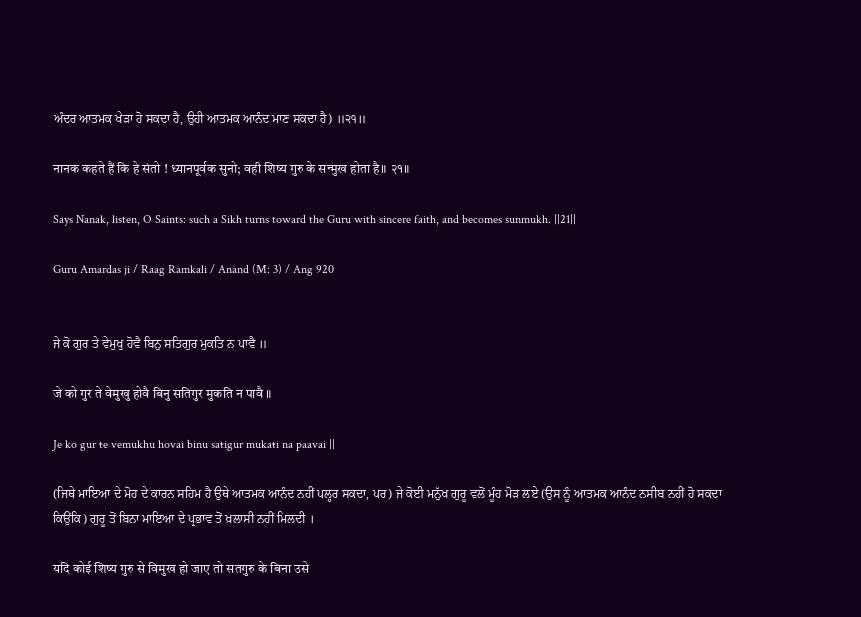ਅੰਦਰ ਆਤਮਕ ਖੇੜਾ ਹੋ ਸਕਦਾ ਹੈ, ਉਹੀ ਆਤਮਕ ਆਨੰਦ ਮਾਣ ਸਕਦਾ ਹੈ) ॥੨੧॥

नानक कहते हैं कि हे संतो ! ध्यानपूर्वक सुनो; वही शिष्य गुरु के सन्मुख होता है॥ २१॥

Says Nanak, listen, O Saints: such a Sikh turns toward the Guru with sincere faith, and becomes sunmukh. ||21||

Guru Amardas ji / Raag Ramkali / Anand (M: 3) / Ang 920


ਜੇ ਕੋ ਗੁਰ ਤੇ ਵੇਮੁਖੁ ਹੋਵੈ ਬਿਨੁ ਸਤਿਗੁਰ ਮੁਕਤਿ ਨ ਪਾਵੈ ॥

जे को गुर ते वेमुखु होवै बिनु सतिगुर मुकति न पावै ॥

Je ko gur ŧe vemukhu hovai binu saŧigur mukaŧi na paavai ||

(ਜਿਥੇ ਮਾਇਆ ਦੇ ਮੋਹ ਦੇ ਕਾਰਨ ਸਹਿਮ ਹੈ ਉਥੇ ਆਤਮਕ ਆਨੰਦ ਨਹੀਂ ਪਲ੍ਹਰ ਸਕਦਾ, ਪਰ) ਜੇ ਕੋਈ ਮਨੁੱਖ ਗੁਰੂ ਵਲੋਂ ਮੂੰਹ ਮੋੜ ਲਏ (ਉਸ ਨੂੰ ਆਤਮਕ ਆਨੰਦ ਨਸੀਬ ਨਹੀਂ ਹੋ ਸਕਦਾ ਕਿਉਂਕਿ) ਗੁਰੂ ਤੋਂ ਬਿਨਾ ਮਾਇਆ ਦੇ ਪ੍ਰਭਾਵ ਤੋਂ ਖ਼ਲਾਸੀ ਨਹੀਂ ਮਿਲਦੀ ।

यदि कोई शिष्य गुरु से विमुख हो जाए तो सतगुरु के बिना उसे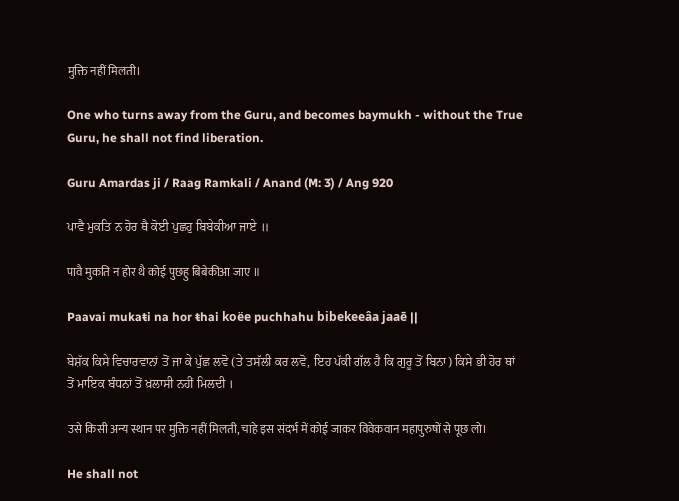मुक्ति नहीं मिलती।

One who turns away from the Guru, and becomes baymukh - without the True Guru, he shall not find liberation.

Guru Amardas ji / Raag Ramkali / Anand (M: 3) / Ang 920

ਪਾਵੈ ਮੁਕਤਿ ਨ ਹੋਰ ਥੈ ਕੋਈ ਪੁਛਹੁ ਬਿਬੇਕੀਆ ਜਾਏ ॥

पावै मुकति न होर थै कोई पुछहु बिबेकीआ जाए ॥

Paavai mukaŧi na hor ŧhai koëe puchhahu bibekeeâa jaaē ||

ਬੇਸ਼ੱਕ ਕਿਸੇ ਵਿਚਾਰਵਾਨਾਂ ਤੋਂ ਜਾ ਕੇ ਪੁੱਛ ਲਵੋ (ਤੇ ਤਸੱਲੀ ਕਰ ਲਵੋ, ਇਹ ਪੱਕੀ ਗੱਲ ਹੈ ਕਿ ਗੁਰੂ ਤੋਂ ਬਿਨਾ) ਕਿਸੇ ਭੀ ਹੋਰ ਥਾਂ ਤੋਂ ਮਾਇਕ ਬੰਧਨਾਂ ਤੋਂ ਖ਼ਲਾਸੀ ਨਹੀਂ ਮਿਲਦੀ ।

उसे किसी अन्य स्थान पर मुक्ति नहीं मिलती, चाहे इस संदर्भ में कोई जाकर विवेकवान महापुरुषों से पूछ लो।

He shall not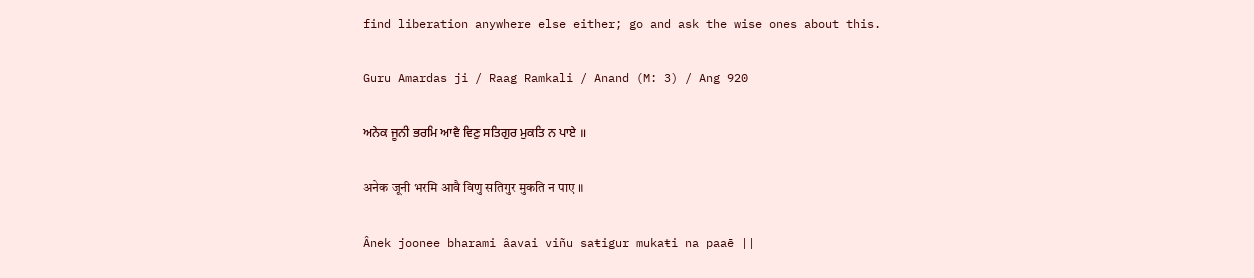find liberation anywhere else either; go and ask the wise ones about this.

Guru Amardas ji / Raag Ramkali / Anand (M: 3) / Ang 920

ਅਨੇਕ ਜੂਨੀ ਭਰਮਿ ਆਵੈ ਵਿਣੁ ਸਤਿਗੁਰ ਮੁਕਤਿ ਨ ਪਾਏ ॥

अनेक जूनी भरमि आवै विणु सतिगुर मुकति न पाए ॥

Ânek joonee bharami âavai viñu saŧigur mukaŧi na paaē ||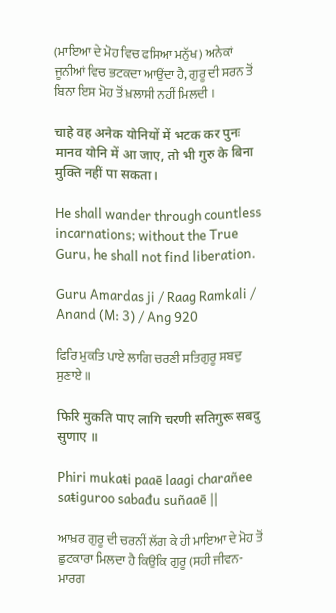(ਮਾਇਆ ਦੇ ਮੋਹ ਵਿਚ ਫਸਿਆ ਮਨੁੱਖ) ਅਨੇਕਾਂ ਜੂਨੀਆਂ ਵਿਚ ਭਟਕਦਾ ਆਉਂਦਾ ਹੈ, ਗੁਰੂ ਦੀ ਸਰਨ ਤੋਂ ਬਿਨਾ ਇਸ ਮੋਹ ਤੋਂ ਖ਼ਲਾਸੀ ਨਹੀਂ ਮਿਲਦੀ ।

चाहे वह अनेक योनियों में भटक कर पुनः मानव योनि में आ जाए, तो भी गुरु के बिना मुक्ति नहीं पा सकता।

He shall wander through countless incarnations; without the True Guru, he shall not find liberation.

Guru Amardas ji / Raag Ramkali / Anand (M: 3) / Ang 920

ਫਿਰਿ ਮੁਕਤਿ ਪਾਏ ਲਾਗਿ ਚਰਣੀ ਸਤਿਗੁਰੂ ਸਬਦੁ ਸੁਣਾਏ ॥

फिरि मुकति पाए लागि चरणी सतिगुरू सबदु सुणाए ॥

Phiri mukaŧi paaē laagi charañee saŧiguroo sabađu suñaaē ||

ਆਖ਼ਰ ਗੁਰੂ ਦੀ ਚਰਨੀਂ ਲੱਗ ਕੇ ਹੀ ਮਾਇਆ ਦੇ ਮੋਹ ਤੋਂ ਛੁਟਕਾਰਾ ਮਿਲਦਾ ਹੈ ਕਿਉਂਕਿ ਗੁਰੂ (ਸਹੀ ਜੀਵਨ-ਮਾਰਗ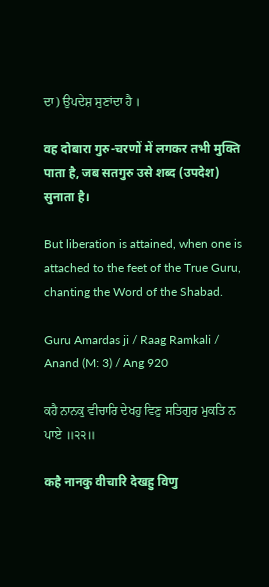ਦਾ) ਉਪਦੇਸ਼ ਸੁਣਾਂਦਾ ਹੈ ।

वह दोबारा गुरु-चरणों में लगकर तभी मुक्ति पाता है, जब सतगुरु उसे शब्द (उपदेश) सुनाता है।

But liberation is attained, when one is attached to the feet of the True Guru, chanting the Word of the Shabad.

Guru Amardas ji / Raag Ramkali / Anand (M: 3) / Ang 920

ਕਹੈ ਨਾਨਕੁ ਵੀਚਾਰਿ ਦੇਖਹੁ ਵਿਣੁ ਸਤਿਗੁਰ ਮੁਕਤਿ ਨ ਪਾਏ ॥੨੨॥

कहै नानकु वीचारि देखहु विणु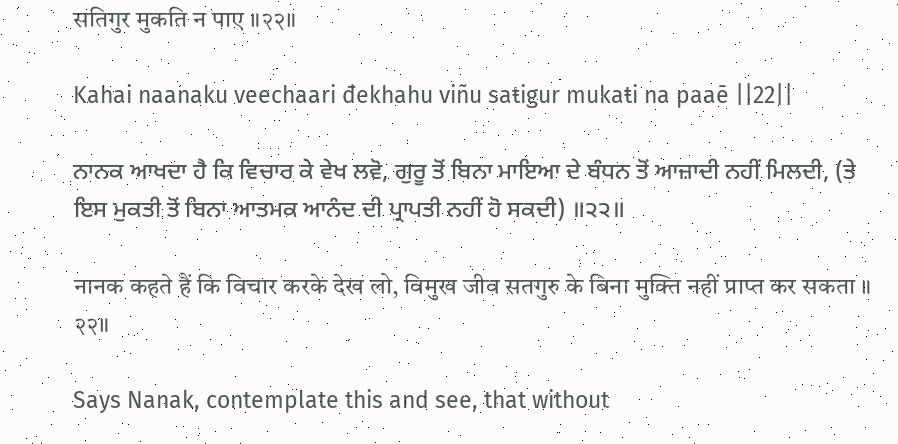सतिगुर मुकति न पाए ॥२२॥

Kahai naanaku veechaari đekhahu viñu saŧigur mukaŧi na paaē ||22||

ਨਾਨਕ ਆਖਦਾ ਹੈ ਕਿ ਵਿਚਾਰ ਕੇ ਵੇਖ ਲਵੋ, ਗੁਰੂ ਤੋਂ ਬਿਨਾ ਮਾਇਆ ਦੇ ਬੰਧਨ ਤੋਂ ਆਜ਼ਾਦੀ ਨਹੀਂ ਮਿਲਦੀ, (ਤੇ ਇਸ ਮੁਕਤੀ ਤੋਂ ਬਿਨਾ ਆਤਮਕ ਆਨੰਦ ਦੀ ਪ੍ਰਾਪਤੀ ਨਹੀਂ ਹੋ ਸਕਦੀ) ॥੨੨॥

नानक कहते हैं कि विचार करके देख लो, विमुख जीव सतगुरु के बिना मुक्ति नहीं प्राप्त कर सकता ॥ २२॥

Says Nanak, contemplate this and see, that without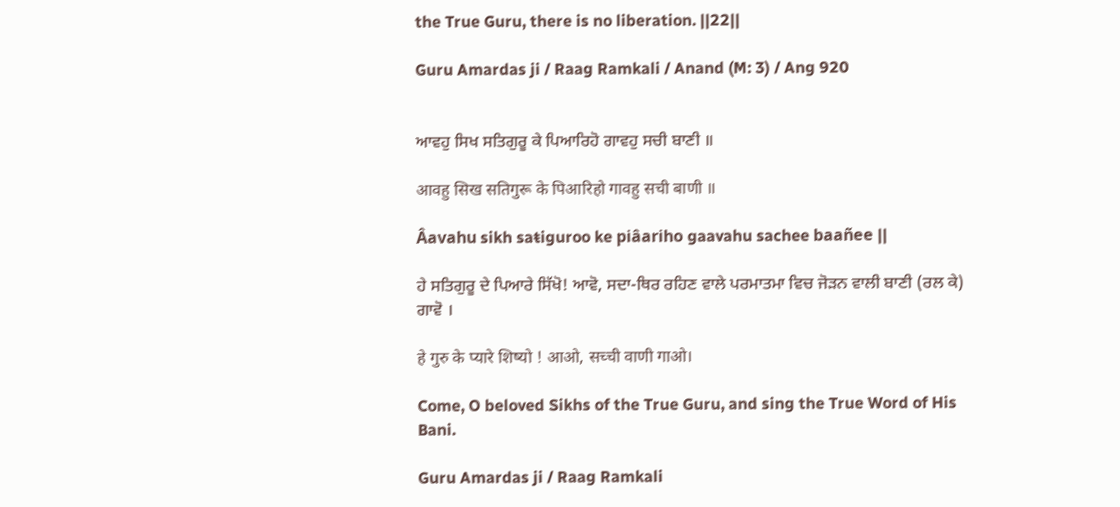the True Guru, there is no liberation. ||22||

Guru Amardas ji / Raag Ramkali / Anand (M: 3) / Ang 920


ਆਵਹੁ ਸਿਖ ਸਤਿਗੁਰੂ ਕੇ ਪਿਆਰਿਹੋ ਗਾਵਹੁ ਸਚੀ ਬਾਣੀ ॥

आवहु सिख सतिगुरू के पिआरिहो गावहु सची बाणी ॥

Âavahu sikh saŧiguroo ke piâariho gaavahu sachee baañee ||

ਹੇ ਸਤਿਗੁਰੂ ਦੇ ਪਿਆਰੇ ਸਿੱਖੋ! ਆਵੋ, ਸਦਾ-ਥਿਰ ਰਹਿਣ ਵਾਲੇ ਪਰਮਾਤਮਾ ਵਿਚ ਜੋੜਨ ਵਾਲੀ ਬਾਣੀ (ਰਲ ਕੇ) ਗਾਵੋ ।

हे गुरु के प्यारे शिष्यो ! आओ, सच्ची वाणी गाओ।

Come, O beloved Sikhs of the True Guru, and sing the True Word of His Bani.

Guru Amardas ji / Raag Ramkali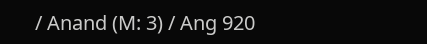/ Anand (M: 3) / Ang 920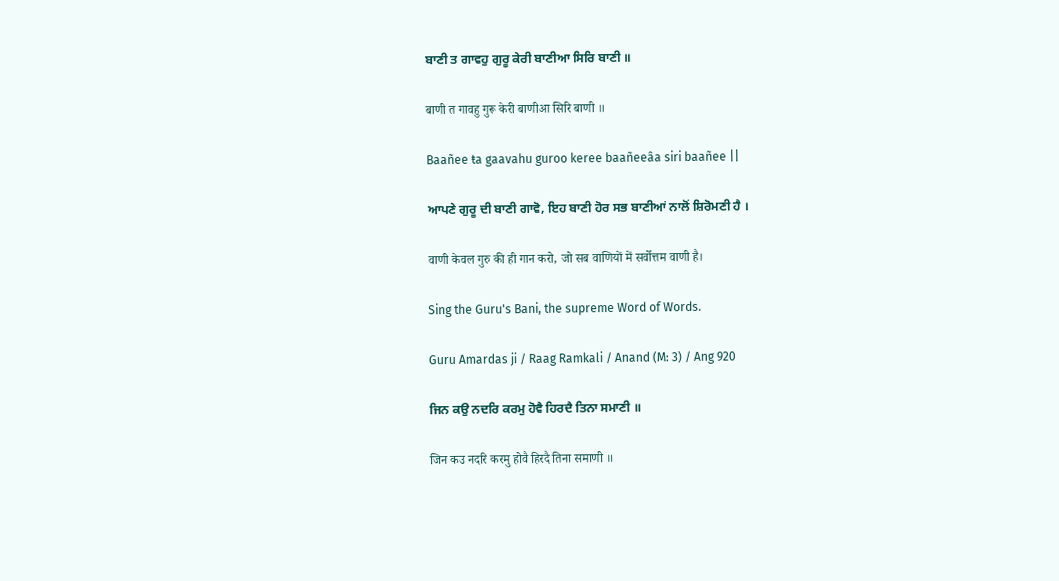ਬਾਣੀ ਤ ਗਾਵਹੁ ਗੁਰੂ ਕੇਰੀ ਬਾਣੀਆ ਸਿਰਿ ਬਾਣੀ ॥

बाणी त गावहु गुरू केरी बाणीआ सिरि बाणी ॥

Baañee ŧa gaavahu guroo keree baañeeâa siri baañee ||

ਆਪਣੇ ਗੁਰੂ ਦੀ ਬਾਣੀ ਗਾਵੋ, ਇਹ ਬਾਣੀ ਹੋਰ ਸਭ ਬਾਣੀਆਂ ਨਾਲੋਂ ਸ਼ਿਰੋਮਣੀ ਹੈ ।

वाणी केवल गुरु की ही गान करो, जो सब वाणियों में सर्वोत्तम वाणी है।

Sing the Guru's Bani, the supreme Word of Words.

Guru Amardas ji / Raag Ramkali / Anand (M: 3) / Ang 920

ਜਿਨ ਕਉ ਨਦਰਿ ਕਰਮੁ ਹੋਵੈ ਹਿਰਦੈ ਤਿਨਾ ਸਮਾਣੀ ॥

जिन कउ नदरि करमु होवै हिरदै तिना समाणी ॥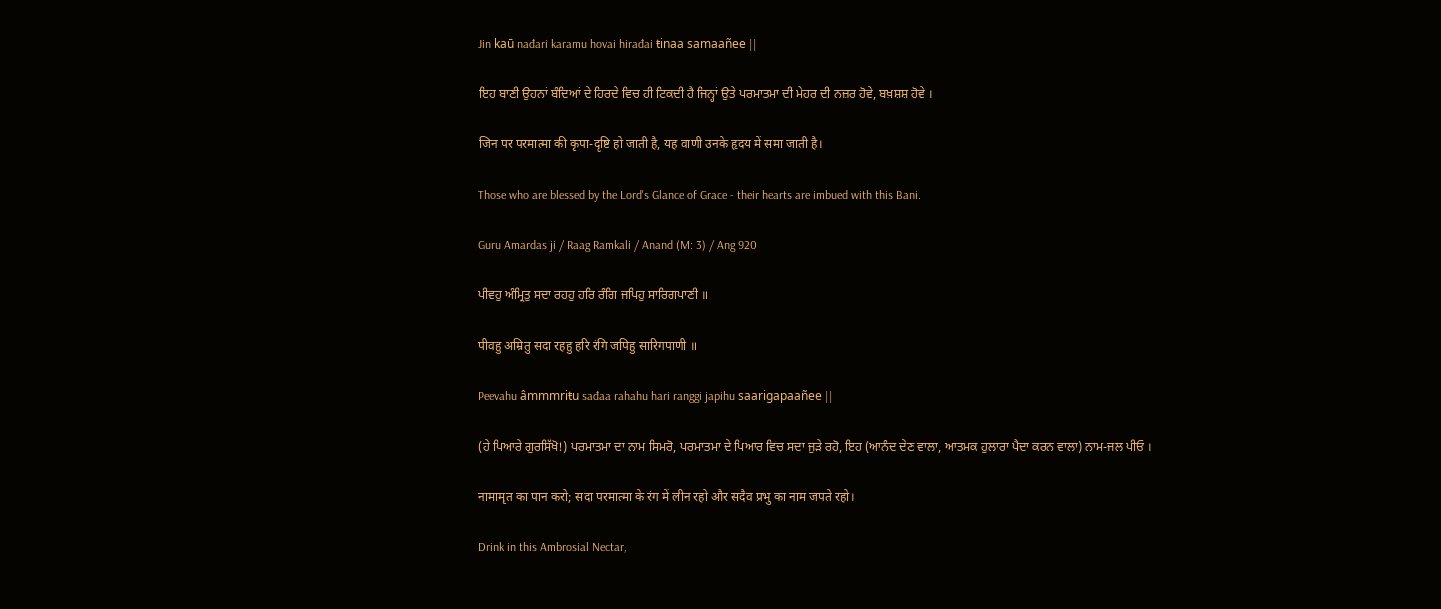Jin kaū nađari karamu hovai hirađai ŧinaa samaañee ||

ਇਹ ਬਾਣੀ ਉਹਨਾਂ ਬੰਦਿਆਂ ਦੇ ਹਿਰਦੇ ਵਿਚ ਹੀ ਟਿਕਦੀ ਹੈ ਜਿਨ੍ਹਾਂ ਉਤੇ ਪਰਮਾਤਮਾ ਦੀ ਮੇਹਰ ਦੀ ਨਜ਼ਰ ਹੋਵੇ, ਬਖ਼ਸ਼ਸ਼ ਹੋਵੇ ।

जिन पर परमात्मा की कृपा-दृष्टि हो जाती है, यह वाणी उनके हृदय में समा जाती है।

Those who are blessed by the Lord's Glance of Grace - their hearts are imbued with this Bani.

Guru Amardas ji / Raag Ramkali / Anand (M: 3) / Ang 920

ਪੀਵਹੁ ਅੰਮ੍ਰਿਤੁ ਸਦਾ ਰਹਹੁ ਹਰਿ ਰੰਗਿ ਜਪਿਹੁ ਸਾਰਿਗਪਾਣੀ ॥

पीवहु अम्रितु सदा रहहु हरि रंगि जपिहु सारिगपाणी ॥

Peevahu âmmmriŧu sađaa rahahu hari ranggi japihu saarigapaañee ||

(ਹੇ ਪਿਆਰੇ ਗੁਰਸਿੱਖੋ!) ਪਰਮਾਤਮਾ ਦਾ ਨਾਮ ਸਿਮਰੋ, ਪਰਮਾਤਮਾ ਦੇ ਪਿਆਰ ਵਿਚ ਸਦਾ ਜੁੜੇ ਰਹੋ, ਇਹ (ਆਨੰਦ ਦੇਣ ਵਾਲਾ, ਆਤਮਕ ਹੁਲਾਰਾ ਪੈਦਾ ਕਰਨ ਵਾਲਾ) ਨਾਮ-ਜਲ ਪੀਓ ।

नामामृत का पान करो; सदा परमात्मा के रंग में लीन रहो और सदैव प्रभु का नाम जपते रहो।

Drink in this Ambrosial Nectar,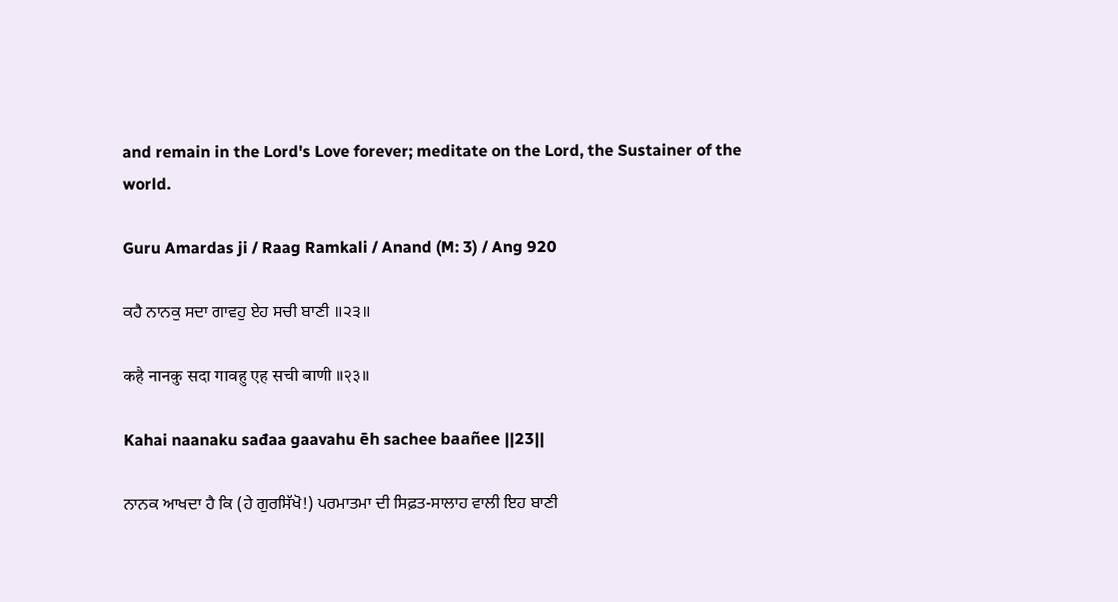and remain in the Lord's Love forever; meditate on the Lord, the Sustainer of the world.

Guru Amardas ji / Raag Ramkali / Anand (M: 3) / Ang 920

ਕਹੈ ਨਾਨਕੁ ਸਦਾ ਗਾਵਹੁ ਏਹ ਸਚੀ ਬਾਣੀ ॥੨੩॥

कहै नानकु सदा गावहु एह सची बाणी ॥२३॥

Kahai naanaku sađaa gaavahu ēh sachee baañee ||23||

ਨਾਨਕ ਆਖਦਾ ਹੈ ਕਿ (ਹੇ ਗੁਰਸਿੱਖੋ!) ਪਰਮਾਤਮਾ ਦੀ ਸਿਫ਼ਤ-ਸਾਲਾਹ ਵਾਲੀ ਇਹ ਬਾਣੀ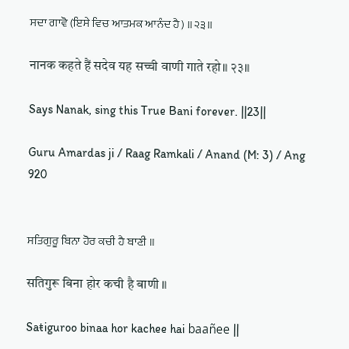ਸਦਾ ਗਾਵੋ (ਇਸੇ ਵਿਚ ਆਤਮਕ ਆਨੰਦ ਹੈ) ॥੨੩॥

नानक कहते हैं सदेव यह सच्ची वाणी गाते रहो॥ २३॥

Says Nanak, sing this True Bani forever. ||23||

Guru Amardas ji / Raag Ramkali / Anand (M: 3) / Ang 920


ਸਤਿਗੁਰੂ ਬਿਨਾ ਹੋਰ ਕਚੀ ਹੈ ਬਾਣੀ ॥

सतिगुरू बिना होर कची है बाणी ॥

Saŧiguroo binaa hor kachee hai baañee ||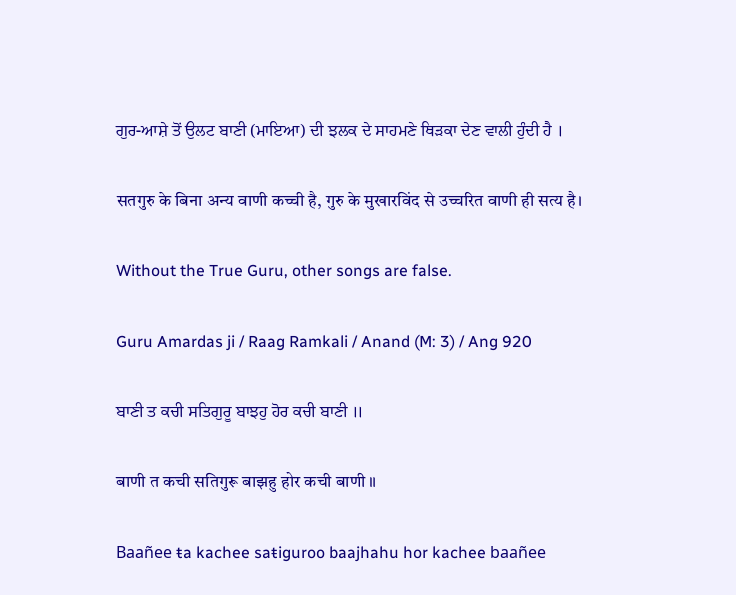ਗੁਰ-ਆਸ਼ੇ ਤੋਂ ਉਲਟ ਬਾਣੀ (ਮਾਇਆ) ਦੀ ਝਲਕ ਦੇ ਸਾਹਮਣੇ ਥਿੜਕਾ ਦੇਣ ਵਾਲੀ ਹੁੰਦੀ ਹੈ ।

सतगुरु के बिना अन्य वाणी कच्ची है, गुरु के मुखारविंद से उच्चरित वाणी ही सत्य है।

Without the True Guru, other songs are false.

Guru Amardas ji / Raag Ramkali / Anand (M: 3) / Ang 920

ਬਾਣੀ ਤ ਕਚੀ ਸਤਿਗੁਰੂ ਬਾਝਹੁ ਹੋਰ ਕਚੀ ਬਾਣੀ ॥

बाणी त कची सतिगुरू बाझहु होर कची बाणी ॥

Baañee ŧa kachee saŧiguroo baajhahu hor kachee baañee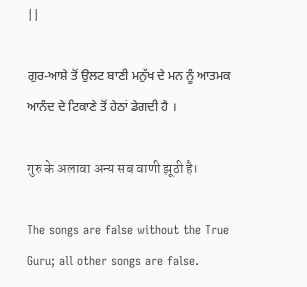||

ਗੁਰ-ਆਸ਼ੇ ਤੋਂ ਉਲਟ ਬਾਣੀ ਮਨੁੱਖ ਦੇ ਮਨ ਨੂੰ ਆਤਮਕ ਆਨੰਦ ਦੇ ਟਿਕਾਣੇ ਤੋਂ ਹੇਠਾਂ ਡੇਗਦੀ ਹੈ ।

गुरु के अलावा अन्य सब वाणी झूठी है।

The songs are false without the True Guru; all other songs are false.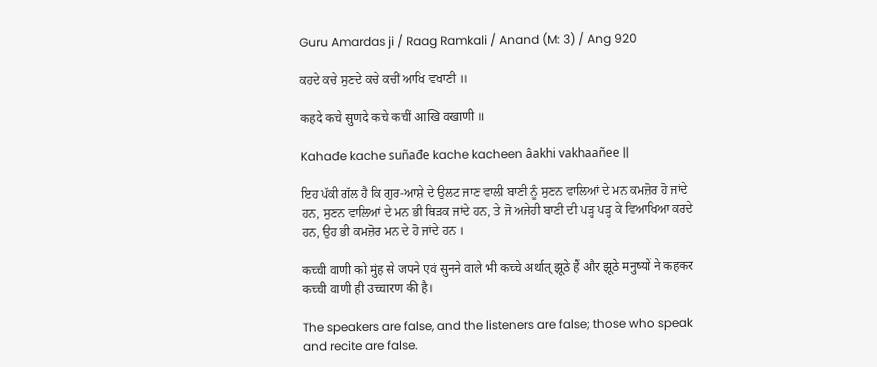Guru Amardas ji / Raag Ramkali / Anand (M: 3) / Ang 920

ਕਹਦੇ ਕਚੇ ਸੁਣਦੇ ਕਚੇ ਕਚੀਂ ਆਖਿ ਵਖਾਣੀ ॥

कहदे कचे सुणदे कचे कचीं आखि वखाणी ॥

Kahađe kache suñađe kache kacheen âakhi vakhaañee ||

ਇਹ ਪੱਕੀ ਗੱਲ ਹੈ ਕਿ ਗੁਰ-ਆਸ਼ੇ ਦੇ ਉਲਟ ਜਾਣ ਵਾਲੀ ਬਾਣੀ ਨੂੰ ਸੁਣਨ ਵਾਲਿਆਂ ਦੇ ਮਨ ਕਮਜ਼ੋਰ ਹੋ ਜਾਂਦੇ ਹਨ, ਸੁਣਨ ਵਾਲਿਆਂ ਦੇ ਮਨ ਭੀ ਥਿੜਕ ਜਾਂਦੇ ਹਨ, ਤੇ ਜੋ ਅਜੇਹੀ ਬਾਣੀ ਦੀ ਪੜ੍ਹ ਪੜ੍ਹ ਕੇ ਵਿਆਖਿਆ ਕਰਦੇ ਹਨ, ਉਹ ਭੀ ਕਮਜ਼ੋਰ ਮਨ ਦੇ ਹੋ ਜਾਂਦੇ ਹਨ ।

कच्ची वाणी को मुंह से जपने एवं सुनने वाले भी कच्चे अर्थात् झूठे हैं और झूठे मनुष्यों ने कहकर कच्ची वाणी ही उच्चारण की है।

The speakers are false, and the listeners are false; those who speak and recite are false.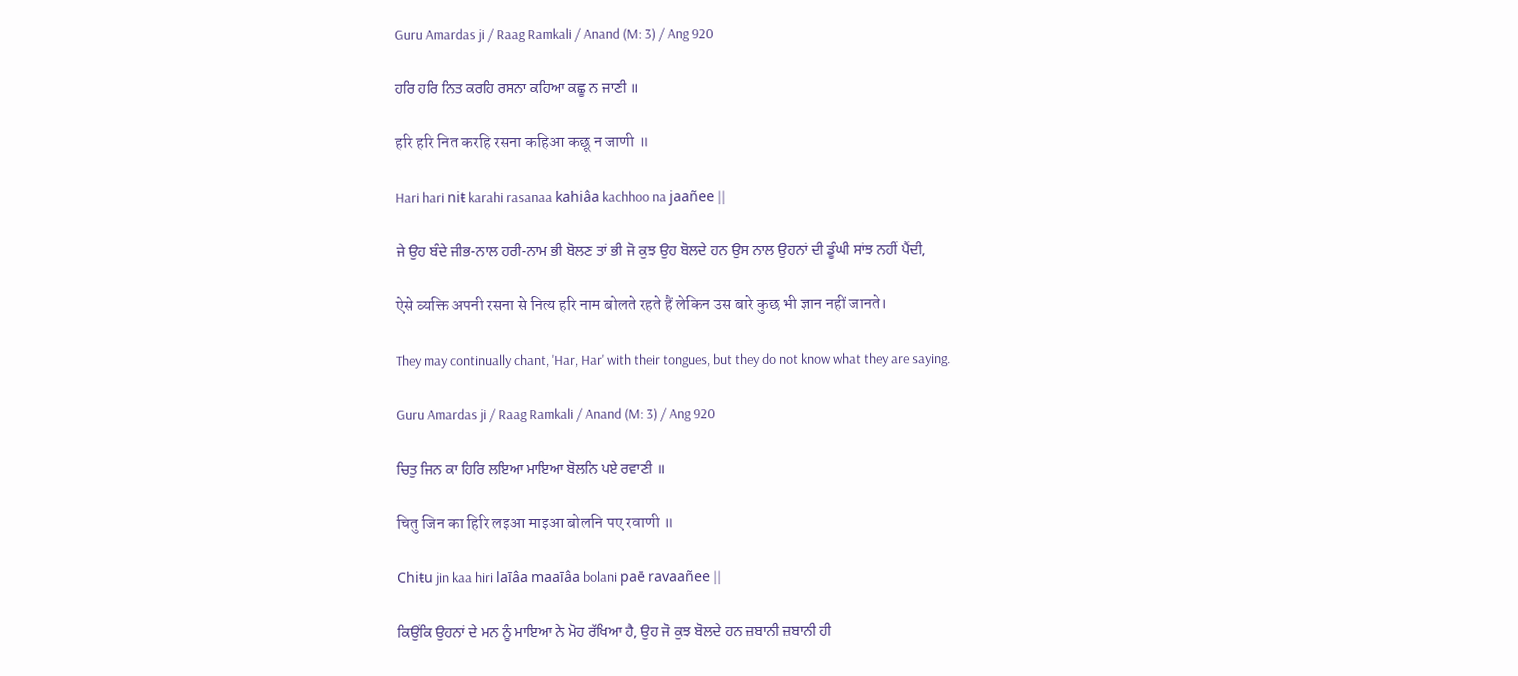Guru Amardas ji / Raag Ramkali / Anand (M: 3) / Ang 920

ਹਰਿ ਹਰਿ ਨਿਤ ਕਰਹਿ ਰਸਨਾ ਕਹਿਆ ਕਛੂ ਨ ਜਾਣੀ ॥

हरि हरि नित करहि रसना कहिआ कछू न जाणी ॥

Hari hari niŧ karahi rasanaa kahiâa kachhoo na jaañee ||

ਜੇ ਉਹ ਬੰਦੇ ਜੀਭ-ਨਾਲ ਹਰੀ-ਨਾਮ ਭੀ ਬੋਲਣ ਤਾਂ ਭੀ ਜੋ ਕੁਝ ਉਹ ਬੋਲਦੇ ਹਨ ਉਸ ਨਾਲ ਉਹਨਾਂ ਦੀ ਡੂੰਘੀ ਸਾਂਝ ਨਹੀਂ ਪੈਂਦੀ,

ऐसे व्यक्ति अपनी रसना से नित्य हरि नाम बोलते रहते हैं लेकिन उस बारे कुछ भी ज्ञान नहीं जानते।

They may continually chant, 'Har, Har' with their tongues, but they do not know what they are saying.

Guru Amardas ji / Raag Ramkali / Anand (M: 3) / Ang 920

ਚਿਤੁ ਜਿਨ ਕਾ ਹਿਰਿ ਲਇਆ ਮਾਇਆ ਬੋਲਨਿ ਪਏ ਰਵਾਣੀ ॥

चितु जिन का हिरि लइआ माइआ बोलनि पए रवाणी ॥

Chiŧu jin kaa hiri laīâa maaīâa bolani paē ravaañee ||

ਕਿਉਂਕਿ ਉਹਨਾਂ ਦੇ ਮਨ ਨੂੰ ਮਾਇਆ ਨੇ ਮੋਹ ਰੱਖਿਆ ਹੈ, ਉਹ ਜੋ ਕੁਝ ਬੋਲਦੇ ਹਨ ਜ਼ਬਾਨੀ ਜ਼ਬਾਨੀ ਹੀ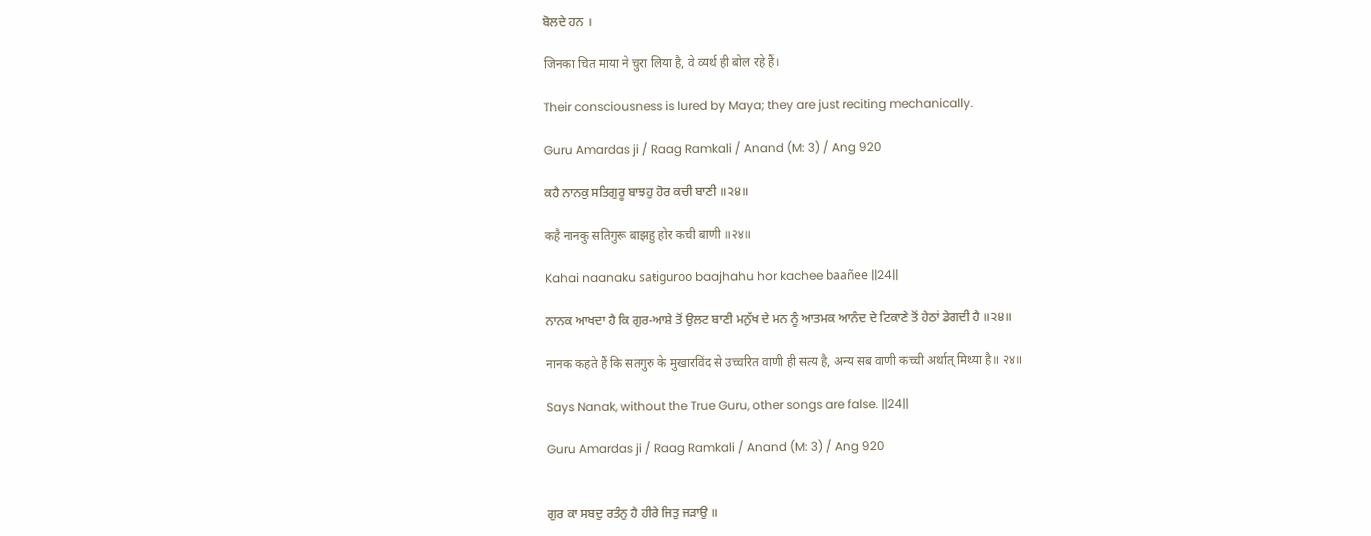ਬੋਲਦੇ ਹਨ ।

जिनका चित माया ने चुरा लिया है, वे व्यर्थ ही बोल रहे हैं।

Their consciousness is lured by Maya; they are just reciting mechanically.

Guru Amardas ji / Raag Ramkali / Anand (M: 3) / Ang 920

ਕਹੈ ਨਾਨਕੁ ਸਤਿਗੁਰੂ ਬਾਝਹੁ ਹੋਰ ਕਚੀ ਬਾਣੀ ॥੨੪॥

कहै नानकु सतिगुरू बाझहु होर कची बाणी ॥२४॥

Kahai naanaku saŧiguroo baajhahu hor kachee baañee ||24||

ਨਾਨਕ ਆਖਦਾ ਹੈ ਕਿ ਗੁਰ-ਆਸ਼ੇ ਤੋਂ ਉਲਟ ਬਾਣੀ ਮਨੁੱਖ ਦੇ ਮਨ ਨੂੰ ਆਤਮਕ ਆਨੰਦ ਦੇ ਟਿਕਾਣੇ ਤੋਂ ਹੇਠਾਂ ਡੇਗਦੀ ਹੈ ॥੨੪॥

नानक कहते हैं कि सतगुरु के मुखारविंद से उच्चरित वाणी ही सत्य है, अन्य सब वाणी कच्ची अर्थात् मिथ्या है॥ २४॥

Says Nanak, without the True Guru, other songs are false. ||24||

Guru Amardas ji / Raag Ramkali / Anand (M: 3) / Ang 920


ਗੁਰ ਕਾ ਸਬਦੁ ਰਤੰਨੁ ਹੈ ਹੀਰੇ ਜਿਤੁ ਜੜਾਉ ॥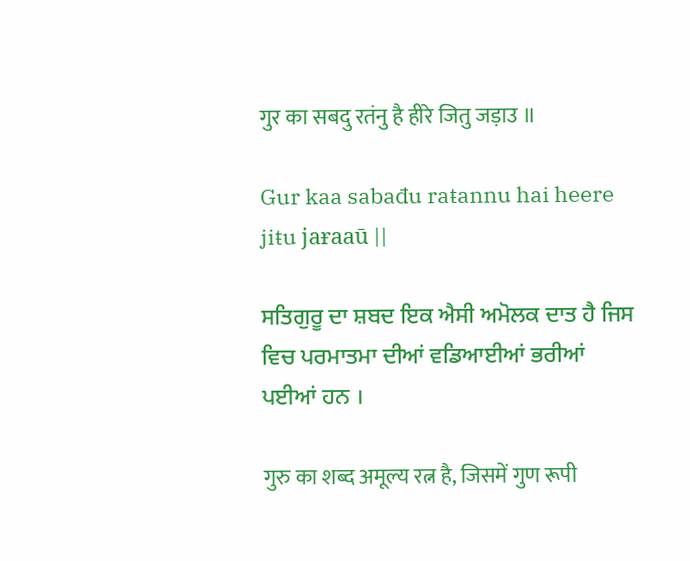गुर का सबदु रतंनु है हीरे जितु जड़ाउ ॥

Gur kaa sabađu raŧannu hai heere jiŧu jaɍaaū ||

ਸਤਿਗੁਰੂ ਦਾ ਸ਼ਬਦ ਇਕ ਐਸੀ ਅਮੋਲਕ ਦਾਤ ਹੈ ਜਿਸ ਵਿਚ ਪਰਮਾਤਮਾ ਦੀਆਂ ਵਡਿਆਈਆਂ ਭਰੀਆਂ ਪਈਆਂ ਹਨ ।

गुरु का शब्द अमूल्य रत्न है, जिसमें गुण रूपी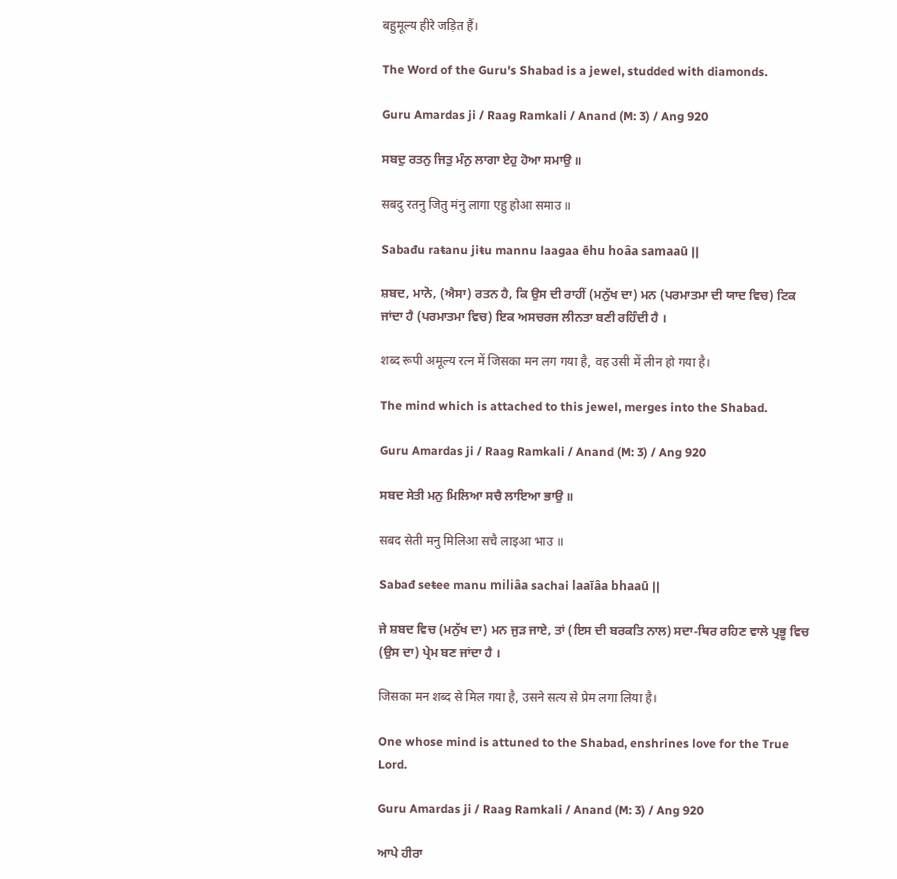बहुमूल्य हीरे जड़ित हैं।

The Word of the Guru's Shabad is a jewel, studded with diamonds.

Guru Amardas ji / Raag Ramkali / Anand (M: 3) / Ang 920

ਸਬਦੁ ਰਤਨੁ ਜਿਤੁ ਮੰਨੁ ਲਾਗਾ ਏਹੁ ਹੋਆ ਸਮਾਉ ॥

सबदु रतनु जितु मंनु लागा एहु होआ समाउ ॥

Sabađu raŧanu jiŧu mannu laagaa ēhu hoâa samaaū ||

ਸ਼ਬਦ, ਮਾਨੋ, (ਐਸਾ) ਰਤਨ ਹੈ, ਕਿ ਉਸ ਦੀ ਰਾਹੀਂ (ਮਨੁੱਖ ਦਾ) ਮਨ (ਪਰਮਾਤਮਾ ਦੀ ਯਾਦ ਵਿਚ) ਟਿਕ ਜਾਂਦਾ ਹੈ (ਪਰਮਾਤਮਾ ਵਿਚ) ਇਕ ਅਸਚਰਜ ਲੀਨਤਾ ਬਣੀ ਰਹਿੰਦੀ ਹੈ ।

शब्द रूपी अमूल्य रत्न में जिसका मन लग गया है, वह उसी में लीन हो गया है।

The mind which is attached to this jewel, merges into the Shabad.

Guru Amardas ji / Raag Ramkali / Anand (M: 3) / Ang 920

ਸਬਦ ਸੇਤੀ ਮਨੁ ਮਿਲਿਆ ਸਚੈ ਲਾਇਆ ਭਾਉ ॥

सबद सेती मनु मिलिआ सचै लाइआ भाउ ॥

Sabađ seŧee manu miliâa sachai laaīâa bhaaū ||

ਜੇ ਸ਼ਬਦ ਵਿਚ (ਮਨੁੱਖ ਦਾ) ਮਨ ਜੁੜ ਜਾਏ, ਤਾਂ (ਇਸ ਦੀ ਬਰਕਤਿ ਨਾਲ) ਸਦਾ-ਥਿਰ ਰਹਿਣ ਵਾਲੇ ਪ੍ਰਭੂ ਵਿਚ (ਉਸ ਦਾ) ਪ੍ਰੇਮ ਬਣ ਜਾਂਦਾ ਹੈ ।

जिसका मन शब्द से मिल गया है, उसने सत्य से प्रेम लगा लिया है।

One whose mind is attuned to the Shabad, enshrines love for the True Lord.

Guru Amardas ji / Raag Ramkali / Anand (M: 3) / Ang 920

ਆਪੇ ਹੀਰਾ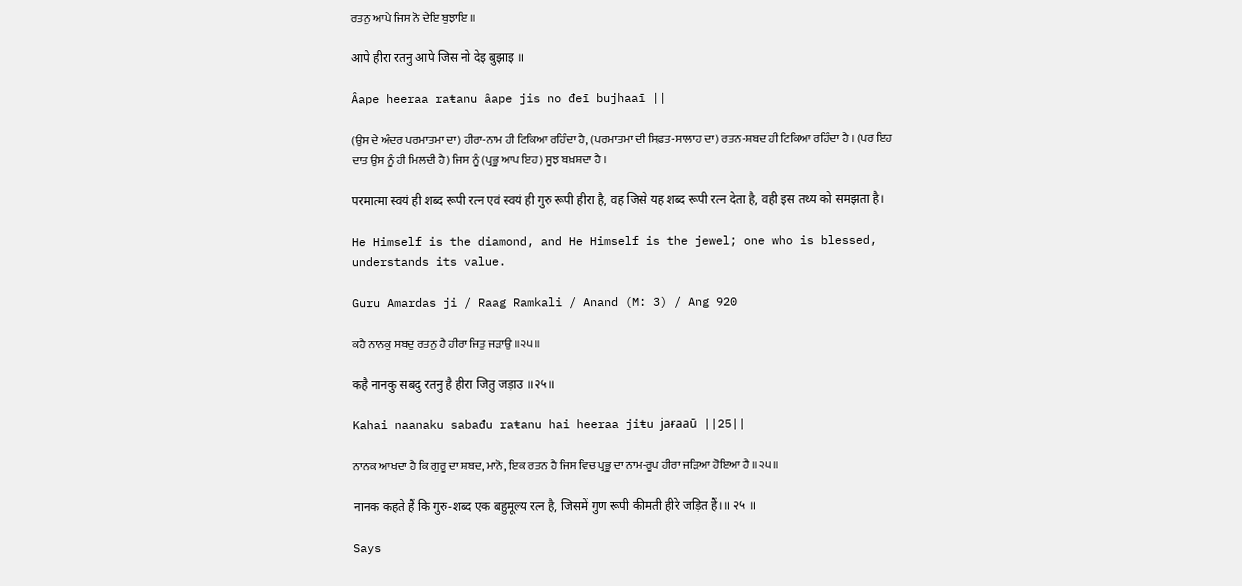ਰਤਨੁ ਆਪੇ ਜਿਸ ਨੋ ਦੇਇ ਬੁਝਾਇ ॥

आपे हीरा रतनु आपे जिस नो देइ बुझाइ ॥

Âape heeraa raŧanu âape jis no đeī bujhaaī ||

(ਉਸ ਦੇ ਅੰਦਰ ਪਰਮਾਤਮਾ ਦਾ) ਹੀਰਾ-ਨਾਮ ਹੀ ਟਿਕਿਆ ਰਹਿੰਦਾ ਹੈ, (ਪਰਮਾਤਮਾ ਦੀ ਸਿਫ਼ਤ-ਸਾਲਾਹ ਦਾ) ਰਤਨ-ਸ਼ਬਦ ਹੀ ਟਿਕਿਆ ਰਹਿੰਦਾ ਹੈ । (ਪਰ ਇਹ ਦਾਤ ਉਸ ਨੂੰ ਹੀ ਮਿਲਦੀ ਹੈ) ਜਿਸ ਨੂੰ (ਪ੍ਰਭੂ ਆਪ ਇਹ) ਸੂਝ ਬਖ਼ਸ਼ਦਾ ਹੈ ।

परमात्मा स्वयं ही शब्द रूपी रत्न एवं स्वयं ही गुरु रूपी हीरा है, वह जिसे यह शब्द रूपी रत्न देता है, वही इस तथ्य को समझता है।

He Himself is the diamond, and He Himself is the jewel; one who is blessed, understands its value.

Guru Amardas ji / Raag Ramkali / Anand (M: 3) / Ang 920

ਕਹੈ ਨਾਨਕੁ ਸਬਦੁ ਰਤਨੁ ਹੈ ਹੀਰਾ ਜਿਤੁ ਜੜਾਉ ॥੨੫॥

कहै नानकु सबदु रतनु है हीरा जितु जड़ाउ ॥२५॥

Kahai naanaku sabađu raŧanu hai heeraa jiŧu jaɍaaū ||25||

ਨਾਨਕ ਆਖਦਾ ਹੈ ਕਿ ਗੁਰੂ ਦਾ ਸ਼ਬਦ, ਮਾਨੋ, ਇਕ ਰਤਨ ਹੈ ਜਿਸ ਵਿਚ ਪ੍ਰਭੂ ਦਾ ਨਾਮ-ਰੂਪ ਹੀਰਾ ਜੜਿਆ ਹੋਇਆ ਹੈ ॥੨੫॥

नानक कहते हैं कि गुरु-शब्द एक बहुमूल्य रत्न है, जिसमें गुण रूपी कीमती हीरे जड़ित हैं।॥ २५ ॥

Says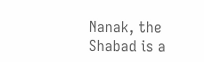Nanak, the Shabad is a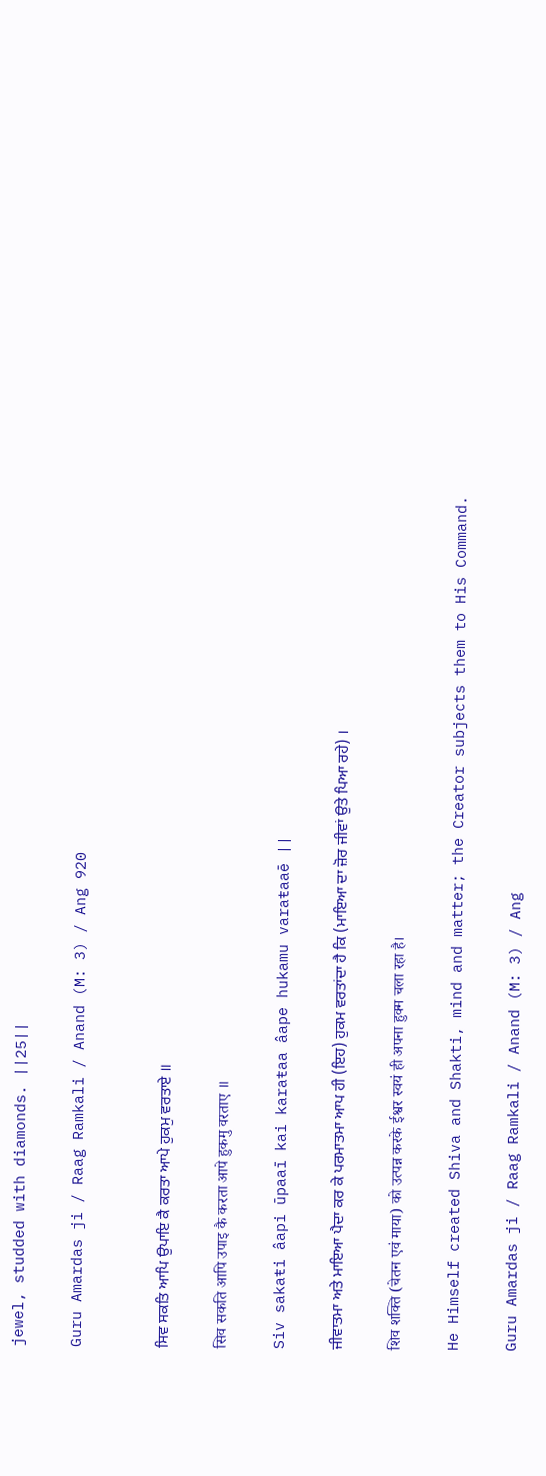jewel, studded with diamonds. ||25||

Guru Amardas ji / Raag Ramkali / Anand (M: 3) / Ang 920


ਸਿਵ ਸਕਤਿ ਆਪਿ ਉਪਾਇ ਕੈ ਕਰਤਾ ਆਪੇ ਹੁਕਮੁ ਵਰਤਾਏ ॥

सिव सकति आपि उपाइ कै करता आपे हुकमु वरताए ॥

Siv sakaŧi âapi ūpaaī kai karaŧaa âape hukamu varaŧaaē ||

ਜੀਵਾਤਮਾ ਅਤੇ ਮਾਇਆ ਪੈਦਾ ਕਰ ਕੇ ਪਰਮਾਤਮਾ ਆਪ ਹੀ (ਇਹ) ਹੁਕਮ ਵਰਤਾਂਦਾ ਹੈ ਕਿ (ਮਾਇਆ ਦਾ ਜ਼ੋਰ ਜੀਵਾਂ ਉਤੇ ਪਿਆ ਰਹੇ) ।

शिव शक्ति (चेतन एवं माया) को उत्पन्न करके ईश्वर स्वयं ही अपना हुक्म चला रहा है।

He Himself created Shiva and Shakti, mind and matter; the Creator subjects them to His Command.

Guru Amardas ji / Raag Ramkali / Anand (M: 3) / Ang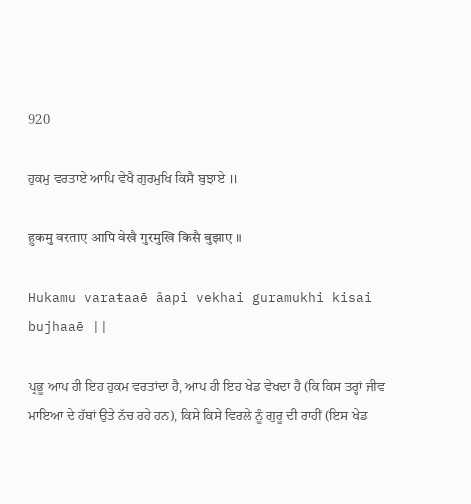920

ਹੁਕਮੁ ਵਰਤਾਏ ਆਪਿ ਵੇਖੈ ਗੁਰਮੁਖਿ ਕਿਸੈ ਬੁਝਾਏ ॥

हुकमु वरताए आपि वेखै गुरमुखि किसै बुझाए ॥

Hukamu varaŧaaē âapi vekhai guramukhi kisai bujhaaē ||

ਪ੍ਰਭੂ ਆਪ ਹੀ ਇਹ ਹੁਕਮ ਵਰਤਾਂਦਾ ਹੈ, ਆਪ ਹੀ ਇਹ ਖੇਡ ਵੇਖਦਾ ਹੈ (ਕਿ ਕਿਸ ਤਰ੍ਹਾਂ ਜੀਵ ਮਾਇਆ ਦੇ ਹੱਥਾਂ ਉਤੇ ਨੱਚ ਰਹੇ ਹਨ), ਕਿਸੇ ਕਿਸੇ ਵਿਰਲੇ ਨੂੰ ਗੁਰੂ ਦੀ ਰਾਹੀਂ (ਇਸ ਖੇਡ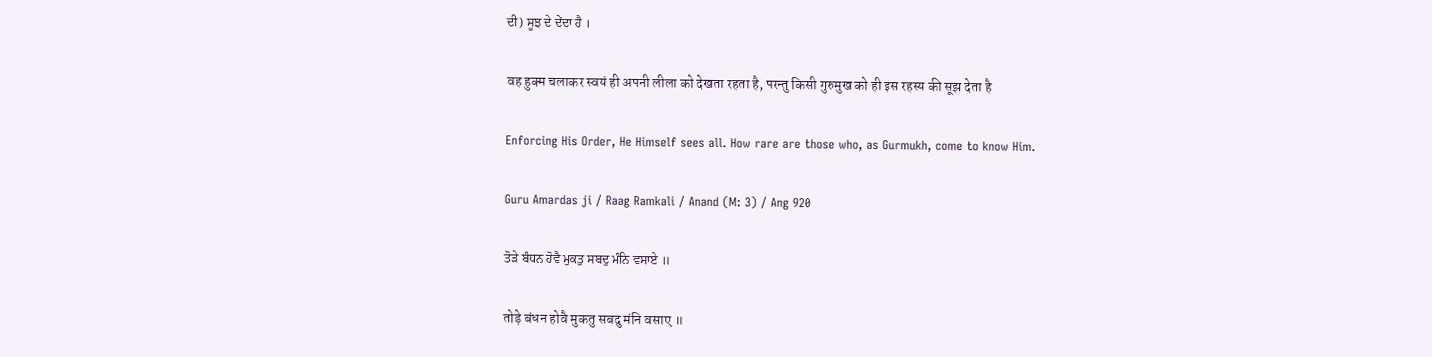ਦੀ) ਸੂਝ ਦੇ ਦੇਂਦਾ ਹੈ ।

वह हुक्म चलाकर स्वयं ही अपनी लीला को देखता रहता है, परन्तु किसी गुरुमुख को ही इस रहस्य की सूझ देता है

Enforcing His Order, He Himself sees all. How rare are those who, as Gurmukh, come to know Him.

Guru Amardas ji / Raag Ramkali / Anand (M: 3) / Ang 920

ਤੋੜੇ ਬੰਧਨ ਹੋਵੈ ਮੁਕਤੁ ਸਬਦੁ ਮੰਨਿ ਵਸਾਏ ॥

तोड़े बंधन होवै मुकतु सबदु मंनि वसाए ॥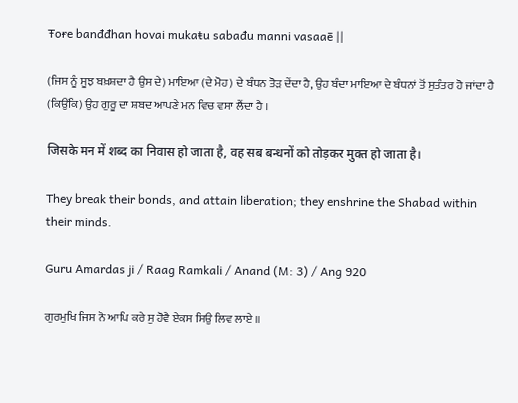Ŧoɍe banđđhan hovai mukaŧu sabađu manni vasaaē ||

(ਜਿਸ ਨੂੰ ਸੂਝ ਬਖ਼ਸ਼ਦਾ ਹੈ ਉਸ ਦੇ) ਮਾਇਆ (ਦੇ ਮੋਹ) ਦੇ ਬੰਧਨ ਤੋੜ ਦੇਂਦਾ ਹੈ, ਉਹ ਬੰਦਾ ਮਾਇਆ ਦੇ ਬੰਧਨਾਂ ਤੋਂ ਸੁਤੰਤਰ ਹੋ ਜਾਂਦਾ ਹੈ (ਕਿਉਂਕਿ) ਉਹ ਗੁਰੂ ਦਾ ਸ਼ਬਦ ਆਪਣੇ ਮਨ ਵਿਚ ਵਸਾ ਲੈਂਦਾ ਹੈ ।

जिसके मन में शब्द का निवास हो जाता है, वह सब बन्धनों को तोड़कर मुक्त हो जाता है।

They break their bonds, and attain liberation; they enshrine the Shabad within their minds.

Guru Amardas ji / Raag Ramkali / Anand (M: 3) / Ang 920

ਗੁਰਮੁਖਿ ਜਿਸ ਨੋ ਆਪਿ ਕਰੇ ਸੁ ਹੋਵੈ ਏਕਸ ਸਿਉ ਲਿਵ ਲਾਏ ॥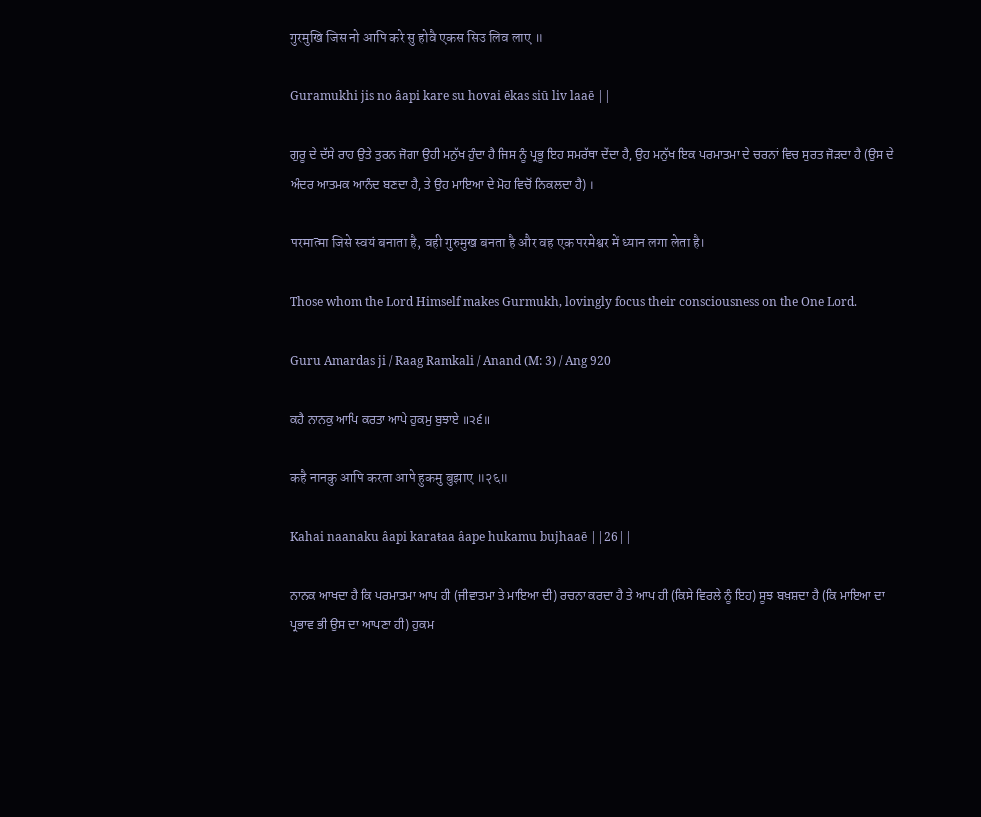गुरमुखि जिस नो आपि करे सु होवै एकस सिउ लिव लाए ॥

Guramukhi jis no âapi kare su hovai ēkas siū liv laaē ||

ਗੁਰੂ ਦੇ ਦੱਸੇ ਰਾਹ ਉਤੇ ਤੁਰਨ ਜੋਗਾ ਉਹੀ ਮਨੁੱਖ ਹੁੰਦਾ ਹੈ ਜਿਸ ਨੂੰ ਪ੍ਰਭੂ ਇਹ ਸਮਰੱਥਾ ਦੇਂਦਾ ਹੈ, ਉਹ ਮਨੁੱਖ ਇਕ ਪਰਮਾਤਮਾ ਦੇ ਚਰਨਾਂ ਵਿਚ ਸੁਰਤ ਜੋੜਦਾ ਹੈ (ਉਸ ਦੇ ਅੰਦਰ ਆਤਮਕ ਆਨੰਦ ਬਣਦਾ ਹੈ, ਤੇ ਉਹ ਮਾਇਆ ਦੇ ਮੋਹ ਵਿਚੋਂ ਨਿਕਲਦਾ ਹੈ) ।

परमात्मा जिसे स्वयं बनाता है, वही गुरुमुख बनता है और वह एक परमेश्वर में ध्यान लगा लेता है।

Those whom the Lord Himself makes Gurmukh, lovingly focus their consciousness on the One Lord.

Guru Amardas ji / Raag Ramkali / Anand (M: 3) / Ang 920

ਕਹੈ ਨਾਨਕੁ ਆਪਿ ਕਰਤਾ ਆਪੇ ਹੁਕਮੁ ਬੁਝਾਏ ॥੨੬॥

कहै नानकु आपि करता आपे हुकमु बुझाए ॥२६॥

Kahai naanaku âapi karaŧaa âape hukamu bujhaaē ||26||

ਨਾਨਕ ਆਖਦਾ ਹੈ ਕਿ ਪਰਮਾਤਮਾ ਆਪ ਹੀ (ਜੀਵਾਤਮਾ ਤੇ ਮਾਇਆ ਦੀ) ਰਚਨਾ ਕਰਦਾ ਹੈ ਤੇ ਆਪ ਹੀ (ਕਿਸੇ ਵਿਰਲੇ ਨੂੰ ਇਹ) ਸੂਝ ਬਖ਼ਸ਼ਦਾ ਹੈ (ਕਿ ਮਾਇਆ ਦਾ ਪ੍ਰਭਾਵ ਭੀ ਉਸ ਦਾ ਆਪਣਾ ਹੀ) ਹੁਕਮ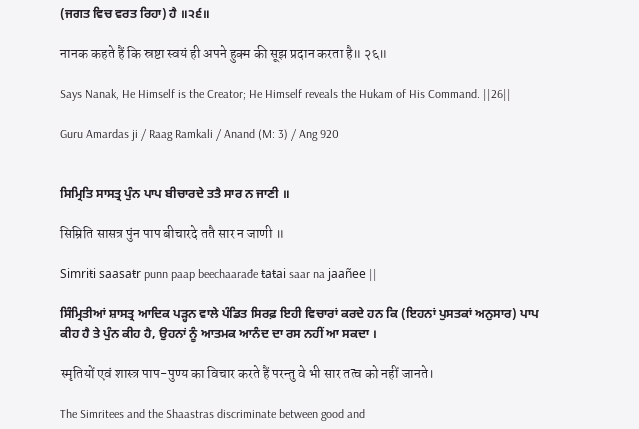(ਜਗਤ ਵਿਚ ਵਰਤ ਰਿਹਾ) ਹੈ ॥੨੬॥

नानक कहते हैं कि स्रष्टा स्वयं ही अपने हुक्म की सूझ प्रदान करता है॥ २६॥

Says Nanak, He Himself is the Creator; He Himself reveals the Hukam of His Command. ||26||

Guru Amardas ji / Raag Ramkali / Anand (M: 3) / Ang 920


ਸਿਮ੍ਰਿਤਿ ਸਾਸਤ੍ਰ ਪੁੰਨ ਪਾਪ ਬੀਚਾਰਦੇ ਤਤੈ ਸਾਰ ਨ ਜਾਣੀ ॥

सिम्रिति सासत्र पुंन पाप बीचारदे ततै सार न जाणी ॥

Simriŧi saasaŧr punn paap beechaarađe ŧaŧai saar na jaañee ||

ਸਿੰਮ੍ਰਿਤੀਆਂ ਸ਼ਾਸਤ੍ਰ ਆਦਿਕ ਪੜ੍ਹਨ ਵਾਲੇ ਪੰਡਿਤ ਸਿਰਫ਼ ਇਹੀ ਵਿਚਾਰਾਂ ਕਰਦੇ ਹਨ ਕਿ (ਇਹਨਾਂ ਪੁਸਤਕਾਂ ਅਨੁਸਾਰ) ਪਾਪ ਕੀਹ ਹੈ ਤੇ ਪੁੰਨ ਕੀਹ ਹੈ, ਉਹਨਾਂ ਨੂੰ ਆਤਮਕ ਆਨੰਦ ਦਾ ਰਸ ਨਹੀਂ ਆ ਸਕਦਾ ।

स्मृतियों एवं शास्त्र पाप-पुण्य का विचार करते हैं परन्तु वे भी सार तत्व को नहीं जानते।

The Simritees and the Shaastras discriminate between good and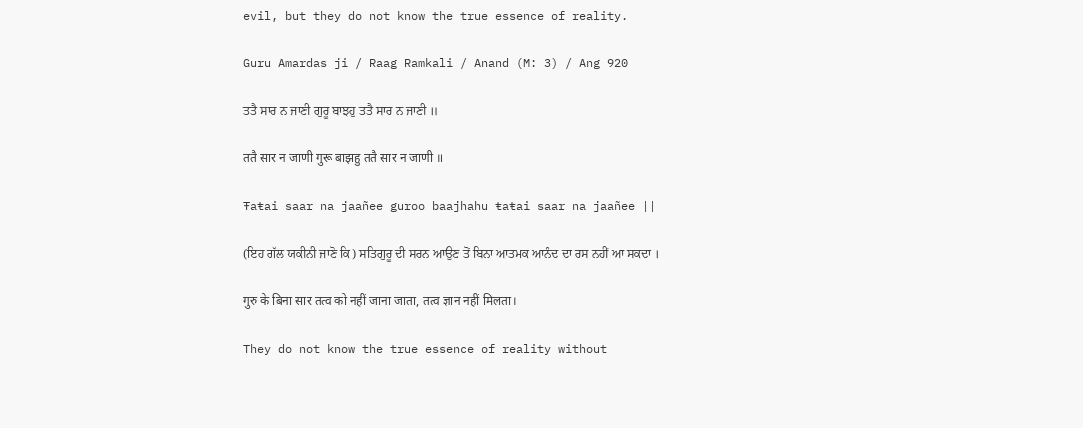evil, but they do not know the true essence of reality.

Guru Amardas ji / Raag Ramkali / Anand (M: 3) / Ang 920

ਤਤੈ ਸਾਰ ਨ ਜਾਣੀ ਗੁਰੂ ਬਾਝਹੁ ਤਤੈ ਸਾਰ ਨ ਜਾਣੀ ॥

ततै सार न जाणी गुरू बाझहु ततै सार न जाणी ॥

Ŧaŧai saar na jaañee guroo baajhahu ŧaŧai saar na jaañee ||

(ਇਹ ਗੱਲ ਯਕੀਨੀ ਜਾਣੋ ਕਿ) ਸਤਿਗੁਰੂ ਦੀ ਸਰਨ ਆਉਣ ਤੋਂ ਬਿਨਾ ਆਤਮਕ ਆਨੰਦ ਦਾ ਰਸ ਨਹੀਂ ਆ ਸਕਦਾ ।

गुरु के बिना सार तत्व को नहीं जाना जाता, तत्व ज्ञान नहीं मिलता।

They do not know the true essence of reality without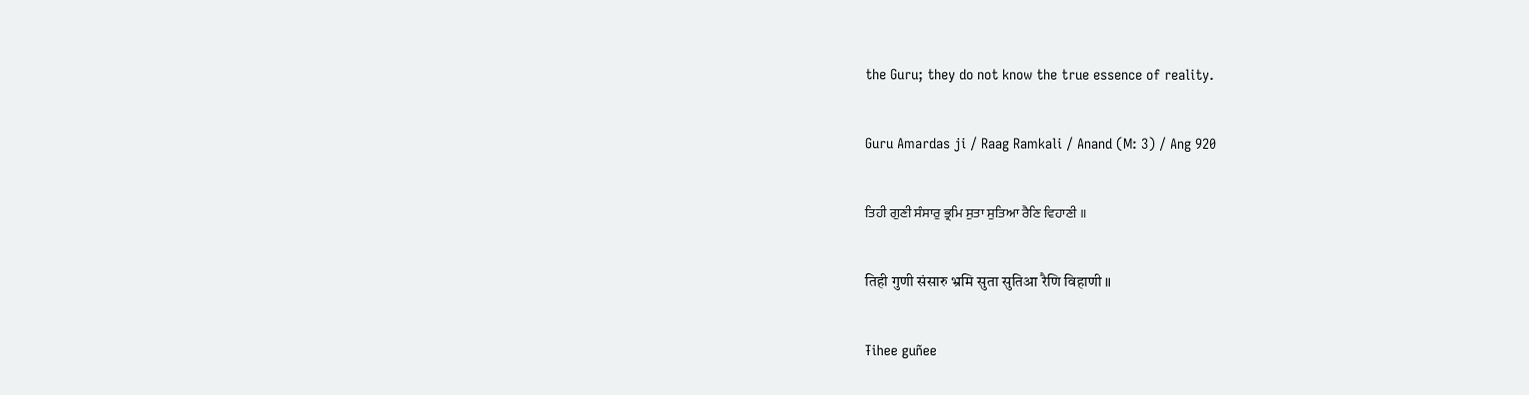the Guru; they do not know the true essence of reality.

Guru Amardas ji / Raag Ramkali / Anand (M: 3) / Ang 920

ਤਿਹੀ ਗੁਣੀ ਸੰਸਾਰੁ ਭ੍ਰਮਿ ਸੁਤਾ ਸੁਤਿਆ ਰੈਣਿ ਵਿਹਾਣੀ ॥

तिही गुणी संसारु भ्रमि सुता सुतिआ रैणि विहाणी ॥

Ŧihee guñee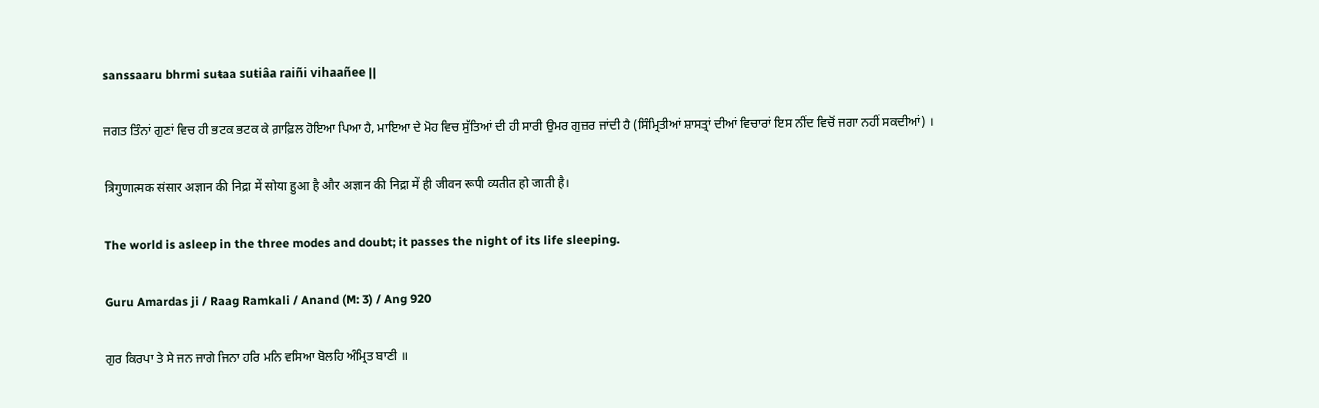sanssaaru bhrmi suŧaa suŧiâa raiñi vihaañee ||

ਜਗਤ ਤਿੰਨਾਂ ਗੁਣਾਂ ਵਿਚ ਹੀ ਭਟਕ ਭਟਕ ਕੇ ਗ਼ਾਫ਼ਿਲ ਹੋਇਆ ਪਿਆ ਹੈ, ਮਾਇਆ ਦੇ ਮੋਹ ਵਿਚ ਸੁੱਤਿਆਂ ਦੀ ਹੀ ਸਾਰੀ ਉਮਰ ਗੁਜ਼ਰ ਜਾਂਦੀ ਹੈ (ਸਿੰਮ੍ਰਿਤੀਆਂ ਸ਼ਾਸਤ੍ਰਾਂ ਦੀਆਂ ਵਿਚਾਰਾਂ ਇਸ ਨੀਂਦ ਵਿਚੋਂ ਜਗਾ ਨਹੀਂ ਸਕਦੀਆਂ) ।

त्रिगुणात्मक संसार अज्ञान की निद्रा में सोया हुआ है और अज्ञान की निद्रा में ही जीवन रूपी व्यतीत हो जाती है।

The world is asleep in the three modes and doubt; it passes the night of its life sleeping.

Guru Amardas ji / Raag Ramkali / Anand (M: 3) / Ang 920

ਗੁਰ ਕਿਰਪਾ ਤੇ ਸੇ ਜਨ ਜਾਗੇ ਜਿਨਾ ਹਰਿ ਮਨਿ ਵਸਿਆ ਬੋਲਹਿ ਅੰਮ੍ਰਿਤ ਬਾਣੀ ॥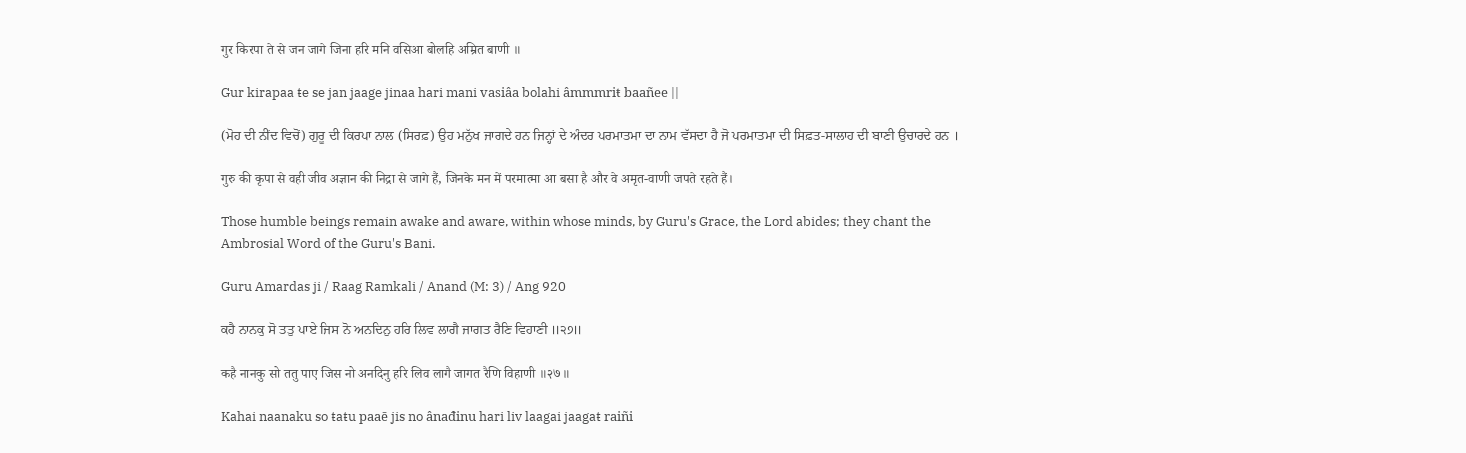गुर किरपा ते से जन जागे जिना हरि मनि वसिआ बोलहि अम्रित बाणी ॥

Gur kirapaa ŧe se jan jaage jinaa hari mani vasiâa bolahi âmmmriŧ baañee ||

(ਮੋਹ ਦੀ ਨੀਂਦ ਵਿਚੋਂ) ਗੁਰੂ ਦੀ ਕਿਰਪਾ ਨਾਲ (ਸਿਰਫ਼) ਉਹ ਮਨੁੱਖ ਜਾਗਦੇ ਹਨ ਜਿਨ੍ਹਾਂ ਦੇ ਅੰਦਰ ਪਰਮਾਤਮਾ ਦਾ ਨਾਮ ਵੱਸਦਾ ਹੈ ਜੋ ਪਰਮਾਤਮਾ ਦੀ ਸਿਫ਼ਤ-ਸਾਲਾਹ ਦੀ ਬਾਣੀ ਉਚਾਰਦੇ ਹਨ ।

गुरु की कृपा से वही जीव अज्ञान की निद्रा से जागे हैं, जिनके मन में परमात्मा आ बसा है और वे अमृत-वाणी जपते रहते हैं।

Those humble beings remain awake and aware, within whose minds, by Guru's Grace, the Lord abides; they chant the Ambrosial Word of the Guru's Bani.

Guru Amardas ji / Raag Ramkali / Anand (M: 3) / Ang 920

ਕਹੈ ਨਾਨਕੁ ਸੋ ਤਤੁ ਪਾਏ ਜਿਸ ਨੋ ਅਨਦਿਨੁ ਹਰਿ ਲਿਵ ਲਾਗੈ ਜਾਗਤ ਰੈਣਿ ਵਿਹਾਣੀ ॥੨੭॥

कहै नानकु सो ततु पाए जिस नो अनदिनु हरि लिव लागै जागत रैणि विहाणी ॥२७॥

Kahai naanaku so ŧaŧu paaē jis no ânađinu hari liv laagai jaagaŧ raiñi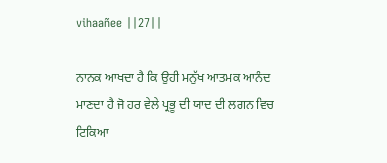vihaañee ||27||

ਨਾਨਕ ਆਖਦਾ ਹੈ ਕਿ ਉਹੀ ਮਨੁੱਖ ਆਤਮਕ ਆਨੰਦ ਮਾਣਦਾ ਹੈ ਜੋ ਹਰ ਵੇਲੇ ਪ੍ਰਭੂ ਦੀ ਯਾਦ ਦੀ ਲਗਨ ਵਿਚ ਟਿਕਿਆ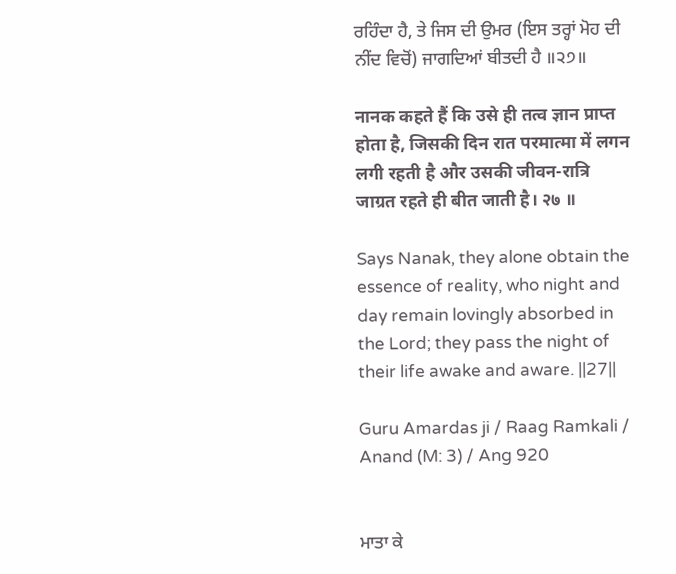ਰਹਿੰਦਾ ਹੈ, ਤੇ ਜਿਸ ਦੀ ਉਮਰ (ਇਸ ਤਰ੍ਹਾਂ ਮੋਹ ਦੀ ਨੀਂਦ ਵਿਚੋਂ) ਜਾਗਦਿਆਂ ਬੀਤਦੀ ਹੈ ॥੨੭॥

नानक कहते हैं कि उसे ही तत्व ज्ञान प्राप्त होता है, जिसकी दिन रात परमात्मा में लगन लगी रहती है और उसकी जीवन-रात्रि जाग्रत रहते ही बीत जाती है। २७ ॥

Says Nanak, they alone obtain the essence of reality, who night and day remain lovingly absorbed in the Lord; they pass the night of their life awake and aware. ||27||

Guru Amardas ji / Raag Ramkali / Anand (M: 3) / Ang 920


ਮਾਤਾ ਕੇ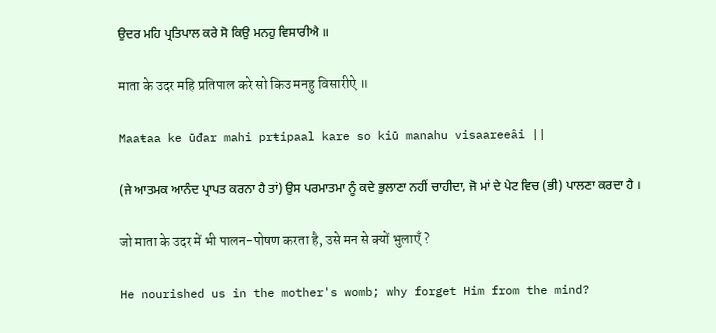ਉਦਰ ਮਹਿ ਪ੍ਰਤਿਪਾਲ ਕਰੇ ਸੋ ਕਿਉ ਮਨਹੁ ਵਿਸਾਰੀਐ ॥

माता के उदर महि प्रतिपाल करे सो किउ मनहु विसारीऐ ॥

Maaŧaa ke ūđar mahi prŧipaal kare so kiū manahu visaareeâi ||

(ਜੇ ਆਤਮਕ ਆਨੰਦ ਪ੍ਰਾਪਤ ਕਰਨਾ ਹੈ ਤਾਂ) ਉਸ ਪਰਮਾਤਮਾ ਨੂੰ ਕਦੇ ਭੁਲਾਣਾ ਨਹੀਂ ਚਾਹੀਦਾ, ਜੋ ਮਾਂ ਦੇ ਪੇਟ ਵਿਚ (ਭੀ) ਪਾਲਣਾ ਕਰਦਾ ਹੈ ।

जो माता के उदर में भी पालन-पोषण करता है, उसे मन से क्यों भुलाएँ ?

He nourished us in the mother's womb; why forget Him from the mind?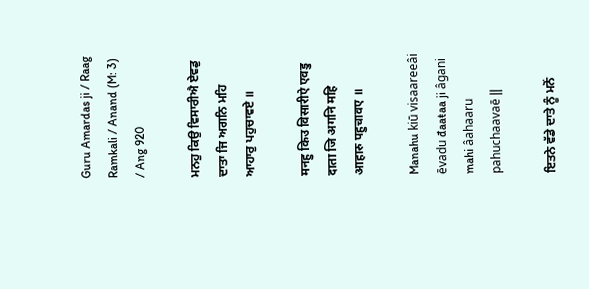Guru Amardas ji / Raag Ramkali / Anand (M: 3) / Ang 920

ਮਨਹੁ ਕਿਉ ਵਿਸਾਰੀਐ ਏਵਡੁ ਦਾਤਾ ਜਿ ਅਗਨਿ ਮਹਿ ਆਹਾਰੁ ਪਹੁਚਾਵਏ ॥

मनहु किउ विसारीऐ एवडु दाता जि अगनि महि आहारु पहुचावए ॥

Manahu kiū visaareeâi ēvadu đaaŧaa ji âgani mahi âahaaru pahuchaavaē ||

ਇਤਨੇ ਵੱਡੇ ਦਾਤੇ ਨੂੰ ਮਨੋਂ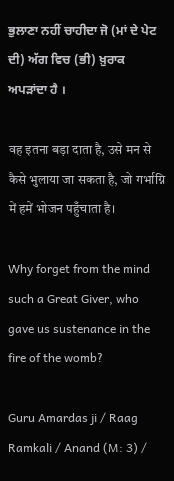ਭੁਲਾਣਾ ਨਹੀਂ ਚਾਹੀਦਾ ਜੋ (ਮਾਂ ਦੇ ਪੇਟ ਦੀ) ਅੱਗ ਵਿਚ (ਭੀ) ਖ਼ੁਰਾਕ ਅਪੜਾਂਦਾ ਹੈ ।

वह इतना बड़ा दाता है, उसे मन से कैसे भुलाया जा सकता है, जो गर्भाग्नि में हमें भोजन पहुँचाता है।

Why forget from the mind such a Great Giver, who gave us sustenance in the fire of the womb?

Guru Amardas ji / Raag Ramkali / Anand (M: 3) /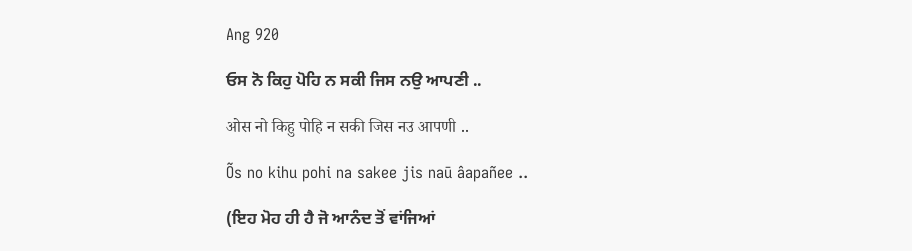Ang 920

ਓਸ ਨੋ ਕਿਹੁ ਪੋਹਿ ਨ ਸਕੀ ਜਿਸ ਨਉ ਆਪਣੀ ..

ओस नो किहु पोहि न सकी जिस नउ आपणी ..

Õs no kihu pohi na sakee jis naū âapañee ..

(ਇਹ ਮੋਹ ਹੀ ਹੈ ਜੋ ਆਨੰਦ ਤੋਂ ਵਾਂਜਿਆਂ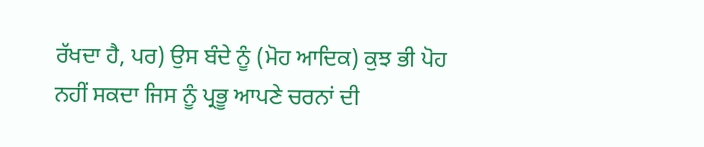ਰੱਖਦਾ ਹੈ, ਪਰ) ਉਸ ਬੰਦੇ ਨੂੰ (ਮੋਹ ਆਦਿਕ) ਕੁਝ ਭੀ ਪੋਹ ਨਹੀਂ ਸਕਦਾ ਜਿਸ ਨੂੰ ਪ੍ਰਭੂ ਆਪਣੇ ਚਰਨਾਂ ਦੀ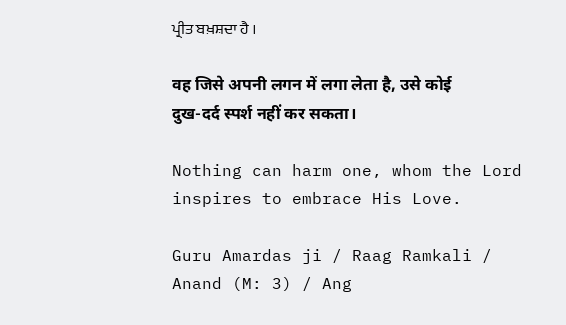ਪ੍ਰੀਤ ਬਖ਼ਸ਼ਦਾ ਹੈ ।

वह जिसे अपनी लगन में लगा लेता है, उसे कोई दुख-दर्द स्पर्श नहीं कर सकता।

Nothing can harm one, whom the Lord inspires to embrace His Love.

Guru Amardas ji / Raag Ramkali / Anand (M: 3) / Ang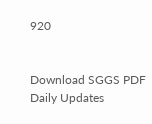920


Download SGGS PDF Daily Updates